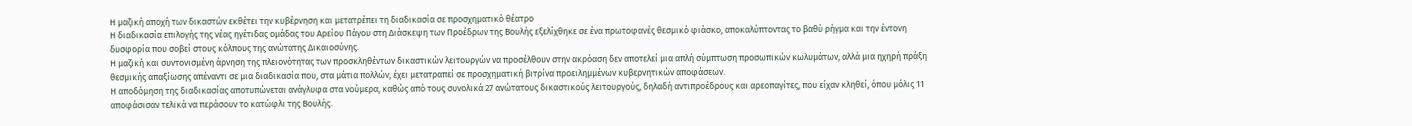Η μαζική αποχή των δικαστών εκθέτει την κυβέρνηση και μετατρέπει τη διαδικασία σε προσχηματικό θέατρο
Η διαδικασία επιλογής της νέας ηγέτιδας ομάδας του Αρείου Πάγου στη Διάσκεψη των Προέδρων της Βουλής εξελίχθηκε σε ένα πρωτοφανές θεσμικό φιάσκο, αποκαλύπτοντας το βαθύ ρήγμα και την έντονη δυσφορία που σοβεί στους κόλπους της ανώτατης Δικαιοσύνης.
Η μαζική και συντονισμένη άρνηση της πλειονότητας των προσκληθέντων δικαστικών λειτουργών να προσέλθουν στην ακρόαση δεν αποτελεί μια απλή σύμπτωση προσωπικών κωλυμάτων, αλλά μια ηχηρή πράξη θεσμικής απαξίωσης απέναντι σε μια διαδικασία που, στα μάτια πολλών, έχει μετατραπεί σε προσχηματική βιτρίνα προειλημμένων κυβερνητικών αποφάσεων.
Η αποδόμηση της διαδικασίας αποτυπώνεται ανάγλυφα στα νούμερα, καθώς από τους συνολικά 27 ανώτατους δικαστικούς λειτουργούς, δηλαδή αντιπροέδρους και αρεοπαγίτες, που είχαν κληθεί, όπου μόλις 11 αποφάσισαν τελικά να περάσουν το κατώφλι της Βουλής.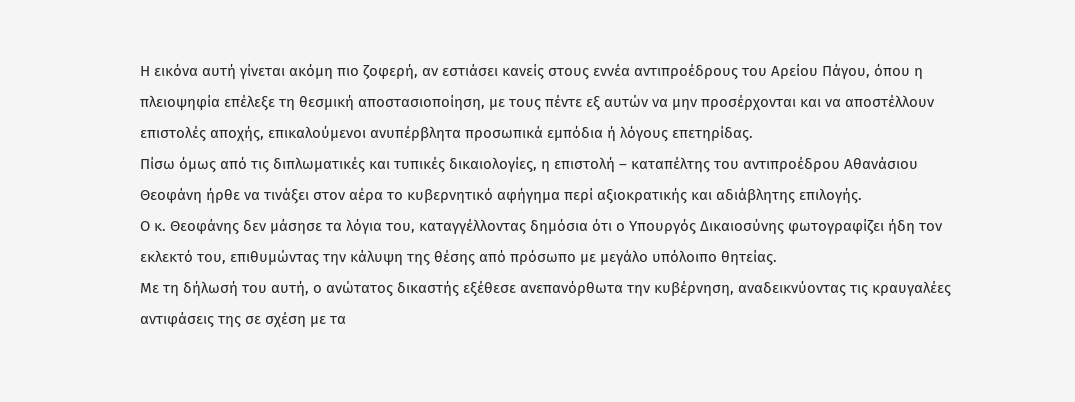Η εικόνα αυτή γίνεται ακόμη πιο ζοφερή, αν εστιάσει κανείς στους εννέα αντιπροέδρους του Αρείου Πάγου, όπου η πλειοψηφία επέλεξε τη θεσμική αποστασιοποίηση, με τους πέντε εξ αυτών να μην προσέρχονται και να αποστέλλουν επιστολές αποχής, επικαλούμενοι ανυπέρβλητα προσωπικά εμπόδια ή λόγους επετηρίδας.
Πίσω όμως από τις διπλωματικές και τυπικές δικαιολογίες, η επιστολή – καταπέλτης του αντιπροέδρου Αθανάσιου Θεοφάνη ήρθε να τινάξει στον αέρα το κυβερνητικό αφήγημα περί αξιοκρατικής και αδιάβλητης επιλογής.
Ο κ. Θεοφάνης δεν μάσησε τα λόγια του, καταγγέλλοντας δημόσια ότι ο Υπουργός Δικαιοσύνης φωτογραφίζει ήδη τον εκλεκτό του, επιθυμώντας την κάλυψη της θέσης από πρόσωπο με μεγάλο υπόλοιπο θητείας.
Με τη δήλωσή του αυτή, ο ανώτατος δικαστής εξέθεσε ανεπανόρθωτα την κυβέρνηση, αναδεικνύοντας τις κραυγαλέες αντιφάσεις της σε σχέση με τα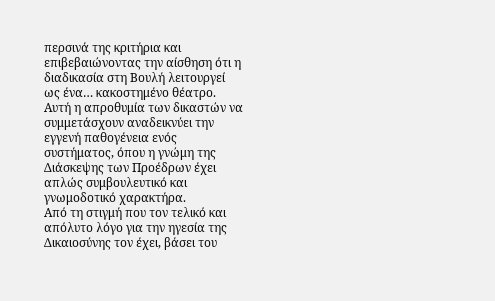περσινά της κριτήρια και επιβεβαιώνοντας την αίσθηση ότι η διαδικασία στη Βουλή λειτουργεί ως ένα… κακοστημένο θέατρο.
Αυτή η απροθυμία των δικαστών να συμμετάσχουν αναδεικνύει την εγγενή παθογένεια ενός συστήματος, όπου η γνώμη της Διάσκεψης των Προέδρων έχει απλώς συμβουλευτικό και γνωμοδοτικό χαρακτήρα.
Από τη στιγμή που τον τελικό και απόλυτο λόγο για την ηγεσία της Δικαιοσύνης τον έχει, βάσει του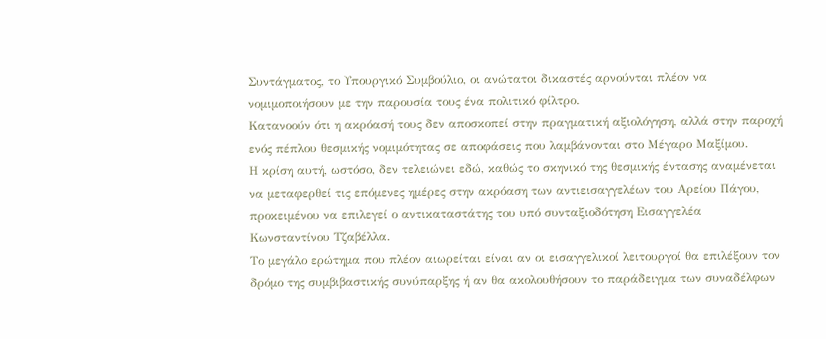Συντάγματος, το Υπουργικό Συμβούλιο, οι ανώτατοι δικαστές αρνούνται πλέον να νομιμοποιήσουν με την παρουσία τους ένα πολιτικό φίλτρο.
Κατανοούν ότι η ακρόασή τους δεν αποσκοπεί στην πραγματική αξιολόγηση, αλλά στην παροχή ενός πέπλου θεσμικής νομιμότητας σε αποφάσεις που λαμβάνονται στο Μέγαρο Μαξίμου.
Η κρίση αυτή, ωστόσο, δεν τελειώνει εδώ, καθώς το σκηνικό της θεσμικής έντασης αναμένεται να μεταφερθεί τις επόμενες ημέρες στην ακρόαση των αντιεισαγγελέων του Αρείου Πάγου, προκειμένου να επιλεγεί ο αντικαταστάτης του υπό συνταξιοδότηση Εισαγγελέα Κωνσταντίνου Τζαβέλλα.
Το μεγάλο ερώτημα που πλέον αιωρείται είναι αν οι εισαγγελικοί λειτουργοί θα επιλέξουν τον δρόμο της συμβιβαστικής συνύπαρξης ή αν θα ακολουθήσουν το παράδειγμα των συναδέλφων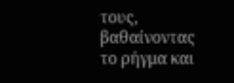τους, βαθαίνοντας το ρήγμα και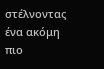στέλνοντας ένα ακόμη πιο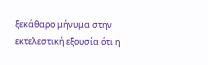ξεκάθαρο μήνυμα στην εκτελεστική εξουσία ότι η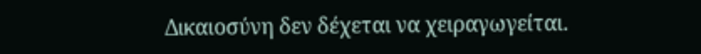Δικαιοσύνη δεν δέχεται να χειραγωγείται.